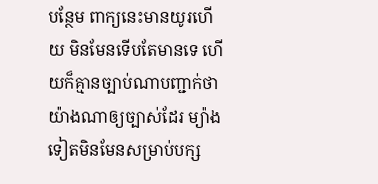បន្ថែម ពាក្យនេះមានយូរហើយ មិនមែនទើបតែមានទេ ហើយក៏គ្មានច្បាប់ណាបញ្ជាក់ថាយ៉ាងណាឲ្យច្បាស់ដែរ ម្យ៉ាងទៀតមិនមែនសម្រាប់បក្ស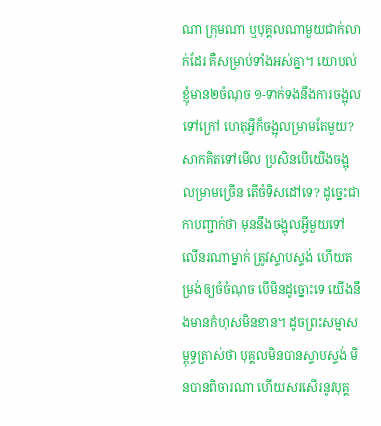ណា ក្រុមណា ឬបុគ្គលណាមួយជាក់លាក់ដែរ គឺសម្រាប់ទាំងអស់គ្នា។ យោបល់ខ្ញុំមាន២ចំណុច ១-ទាក់ទងនឹងការចង្អុលទៅក្រៅ ហេតុអ្វីក៏ចង្អុលម្រាមតែមួយ? សាកគិតទៅមើល ប្រសិនបើយើងចង្អុលម្រាមច្រើន តើចំទិសដៅទេ? ដូច្នេះជាកាបញ្ជាក់ថា មុននឹងចង្អុលអ្វីមួយទៅលើនរណាម្នាក់ ត្រូវស្ទាបស្ទង់ ហើយតម្រង់ឲ្យចំចំណុច បើមិនដូច្នោះទេ យើងនឹងមានកំហុសមិនខាន។ ដូចព្រះសម្មាសម្ពុទ្ធត្រាស់ថា បុគ្គលមិនបានស្ទាបស្ទង់ មិនបានពិចារណា ហើយសរសើរនូវបុគ្គ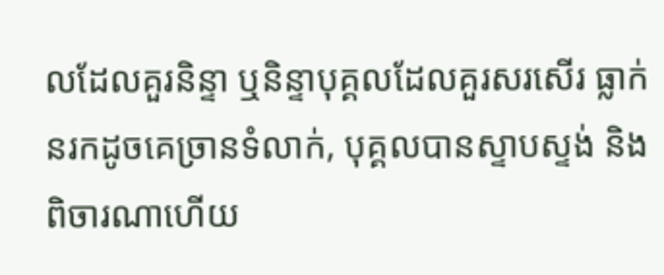លដែលគួរនិន្ទា ឬនិន្ទាបុគ្គលដែលគួរសរសើរ ធ្លាក់នរកដូចគេច្រានទំលាក់, បុគ្គលបានស្ទាបស្ទង់ និងពិចារណាហើយ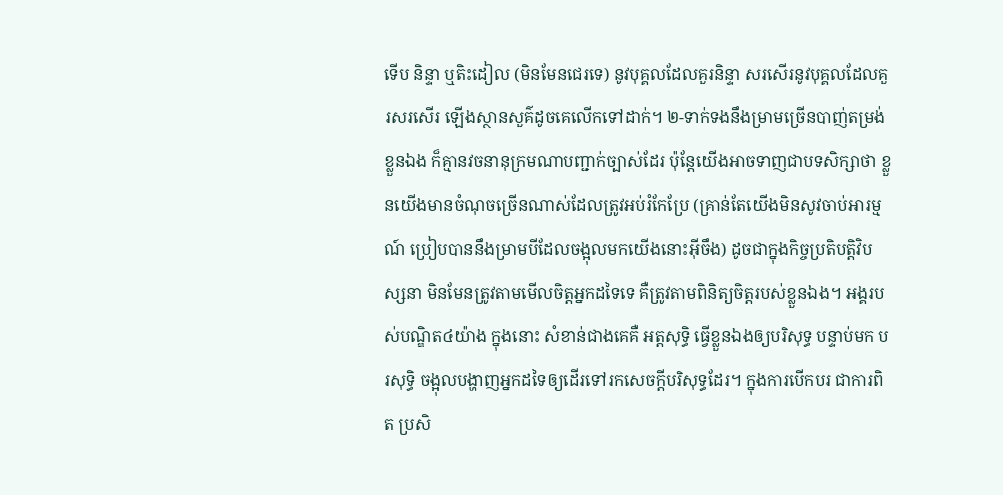ទើប និន្ទា ឬតិះដៀល (មិនមែនជេរទេ) នូវបុគ្គលដែលគួរនិន្ទា សរសើរនូវបុគ្គលដែលគួរសរសើរ ឡើងស្ថានសួគ៌ដូចគេលើកទៅដាក់។ ២-ទាក់ទងនឹងម្រាមច្រើនបាញ់តម្រង់ខ្លួនឯង ក៏គ្មានវចនានុក្រមណាបញ្ជាក់ច្បាស់ដែរ ប៉ុន្តែយើងអាចទាញជាបទសិក្សាថា ខ្លួនយើងមានចំណុចច្រើនណាស់ដែលត្រូវអប់រំកែប្រែ (គ្រាន់តែយេីងមិនសូវចាប់អារម្មណ៍ ប្រៀបបាននឹងម្រាមបីដែលចង្អុលមកយេីងនោះអ៊ីចឹង) ដូចជាក្នុងកិច្ចប្រតិបត្តិវិបស្សនា មិនមែនត្រូវតាមមើលចិត្តអ្នកដទៃទេ គឺត្រូវតាមពិនិត្យចិត្តរបស់ខ្លួនឯង។ អង្គរបស់បណ្ឌិត៤យ៉ាង ក្នុងនោះ សំខាន់ជាងគេគឺ អត្តសុទ្ធិ ធ្វើខ្លួនឯងឲ្យបរិសុទ្ធ បន្ទាប់មក បរសុទ្ធិ ចង្អុលបង្ហាញអ្នកដទៃឲ្យដើរទៅរកសេចក្តីបរិសុទ្ធដែរ។ ក្នុងការបើកបរ ជាការពិត ប្រសិ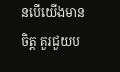នបើយើងមានចិត្ត គួរជួយប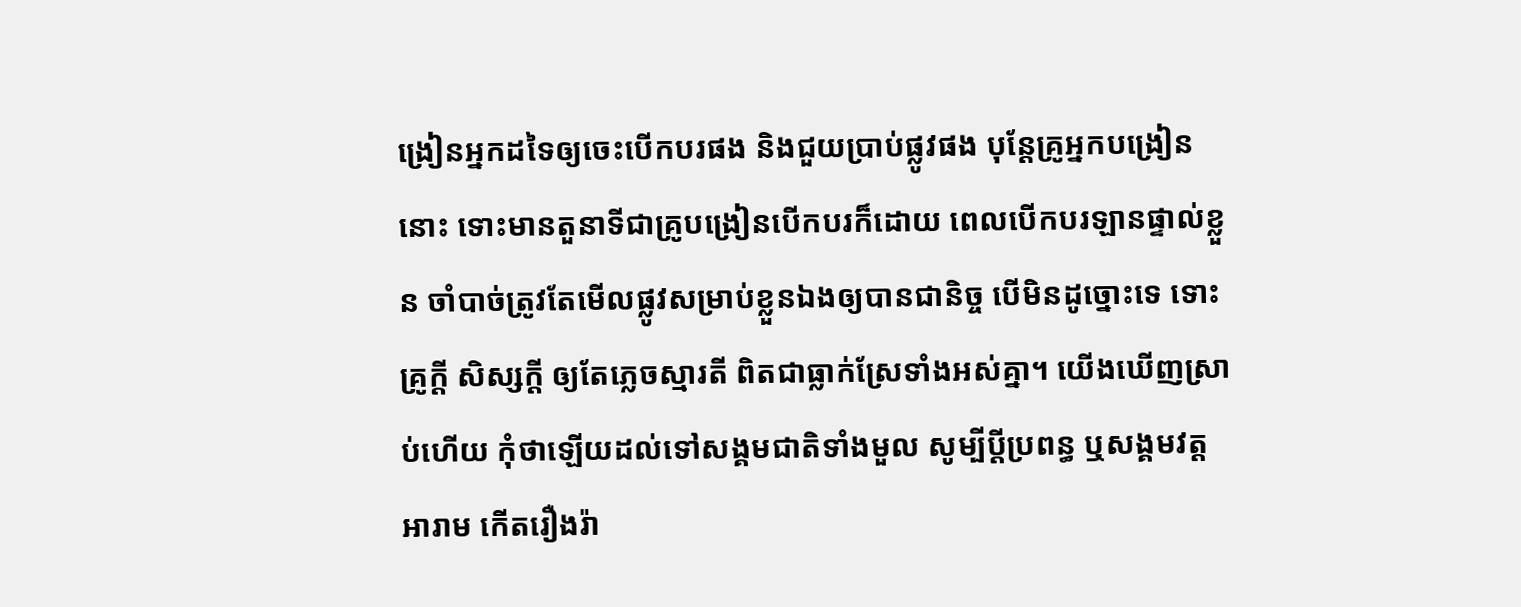ង្រៀនអ្នកដទៃឲ្យចេះបើកបរផង និងជួយប្រាប់ផ្លូវផង បុន្តែគ្រូអ្នកបង្រៀននោះ ទោះមានតួនាទីជាគ្រូបង្រៀនបើកបរក៏ដោយ ពេលបើកបរឡានផ្ទាល់ខ្លួន ចាំបាច់ត្រូវតែមើលផ្លូវសម្រាប់ខ្លួនឯងឲ្យបានជានិច្ច បើមិនដូច្នោះទេ ទោះគ្រូក្តី សិស្សក្តី ឲ្យតែភ្លេចស្មារតី ពិតជាធ្លាក់ស្រែទាំងអស់គ្នា។ យើងឃើញស្រាប់ហើយ កុំថាឡើយដល់ទៅសង្គមជាតិទាំងមួល សូម្បីប្តីប្រពន្ធ ឬសង្គមវត្តអារាម កើតរឿងរ៉ា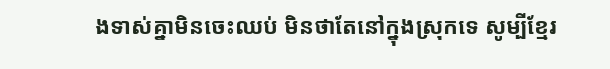ងទាស់គ្នាមិនចេះឈប់ មិនថាតែនៅក្នុងស្រុកទេ សូម្បីខ្មែរ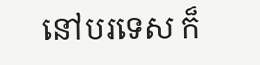នៅបរទេស ក៏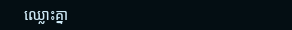ឈ្លោះគ្នា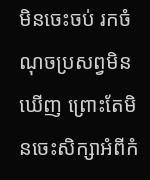មិនចេះចប់ រកចំណុចប្រសព្វមិនឃើញ ព្រោះតែមិនចេះសិក្សាអំពីកំ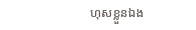ហុសខ្លួនឯង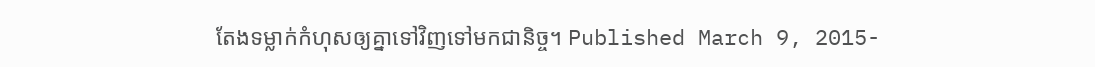តែងទម្លាក់កំហុសឲ្យគ្នាទៅវិញទៅមកជានិច្ច។ Published March 9, 2015-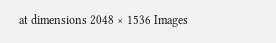at dimensions 2048 × 1536 Images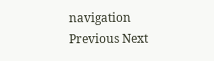navigation Previous Next